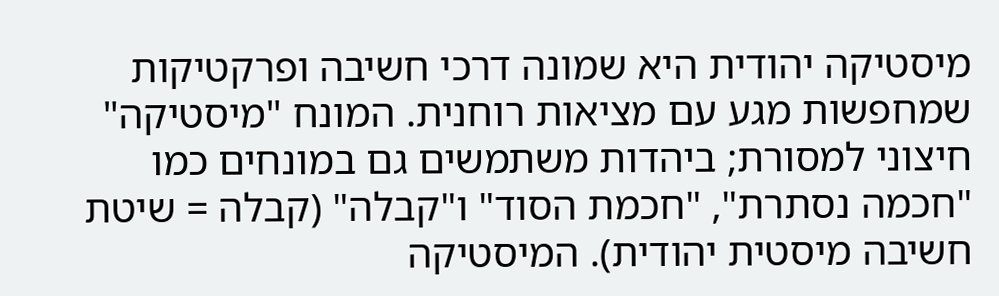מיסטיקה יהודית היא שמונה דרכי חשיבה ופרקטיקות שמחפשות מגע עם מציאות רוחנית. המונח "מיסטיקה" חיצוני למסורת; ביהדות משתמשים גם במונחים כמו "חכמה נסתרת", "חכמת הסוד" ו"קבלה" (קבלה = שיטת חשיבה מיסטית יהודית). המיסטיקה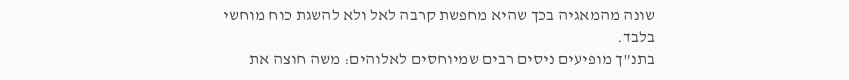שונה מהמאגיה בכך שהיא מחפשת קרבה לאל ולא להשגת כוח מוחשי בלבד.
בתנ"ך מופיעים ניסים רבים שמיוחסים לאלוהים: משה חוצה את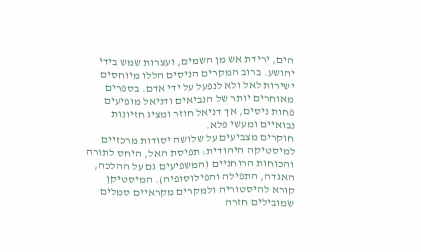הים, ירידת אש מן השמים, ועצרות שמש בידי יהושע. ברוב המקרים הניסים הללו מיוחסים ישירות לאל ולא לנפעל על ידי אדם. בספרים מאוחרים יותר של הנביאים ודניאל מופיעים פחות ניסים, אך דניאל חוזר ומציג חזיונות נבואיים ומעשי פלא.
חוקרים מצביעים על שלושה יסודות מרכזיים למיסטיקה היהודית: תפיסת האל, היחס לתורה והכוחות הרוחניים (המשפיעים גם על ההלכה, האגדה, התפילה והפילוסופיה). המיסטיקן קורא להיסטוריה ולמקרים מקראיים סמלים שמובילים חזרה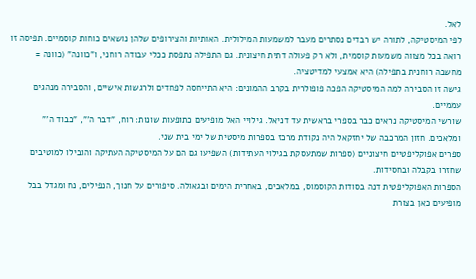לאל.
לפי המיסטיקה, לתורה יש רבדים נסתרים מעבר למשמעות המילולית. האותיות והצירופים שלהן נושאים כוחות קוסמיים. תפיסה זו רואה בכל מצווה משמעות קוסמית, ולא רק פעולה דתית חיצונית. גם התפילה נתפסת ככלי עבודה רוחני, ו"כוונה" (כוונה = מחשבה רוחנית בתפילה) היא אמצעי למדיטציה.
גישה זו הסבירה למה המיסטיקה הפכה פופולרית בקרב ההמונים: היא התייחסה לפחדים ולרגשות אישיים, והסבירה מנהגים עממיים.
שורשי המיסטיקה נראים כבר בספרי בראשית עד דניאל. גילויי האל מופיעים כתופעות שונות: רוח, "דבר ה'", "כבוד ה'" ומלאכים. חזון המרכבה של יחזקאל היה נקודת מרכז בספרות מיסטית של ימי בית שני.
ספרים אפוקליפטיים חיצוניים (ספרות שמתעסקת בגילוי העתידות) השפיעו גם הם על המיסטיקה העתיקה והובילו למוטיבים שחזרו בקבלה ובחסידות.
הספרות האפוקליפטית דנה בסודות הקוסמוס, במלאכים, באחרית הימים ובגאולה. סיפורים על חנוך, הנפילים, נח ומגדל בבל מופיעים כאן בצורת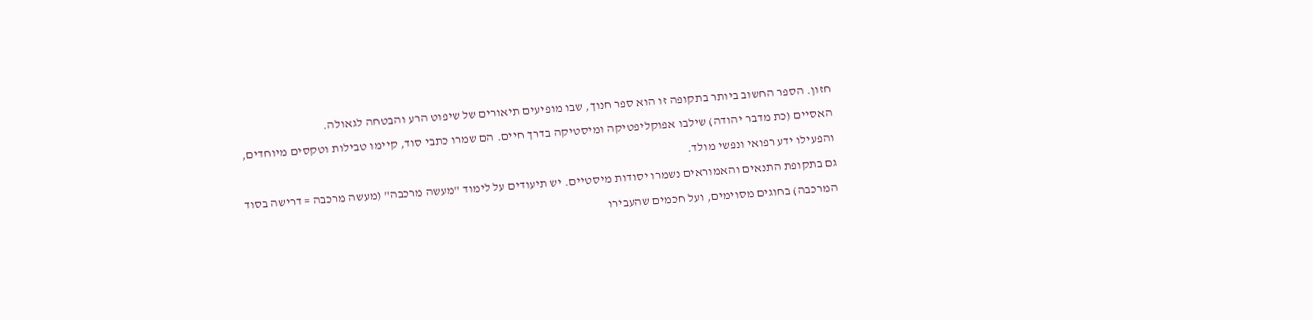חזון. הספר החשוב ביותר בתקופה זו הוא ספר חנוך, שבו מופיעים תיאורים של שיפוט הרע והבטחה לגאולה.
האסיים (כת מדבר יהודה) שילבו אפוקליפטיקה ומיסטיקה בדרך חיים. הם שמרו כתבי סוד, קיימו טבילות וטקסים מיוחדים, והפעילו ידע רפואי ונפשי מולד.
גם בתקופת התנאים והאמוראים נשמרו יסודות מיסטיים. יש תיעודים על לימוד "מעשה מרכבה" (מעשה מרכבה = דרישה בסוד המרכבה) בחוגים מסוימים, ועל חכמים שהעבירו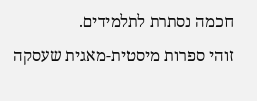חכמה נסתרת לתלמידים.
זוהי ספרות מיסטית-מאגית שעסקה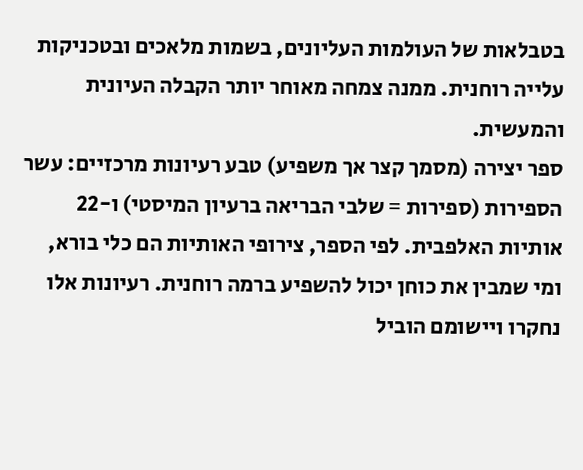בטבלאות של העולמות העליונים, בשמות מלאכים ובטכניקות עלייה רוחנית. ממנה צמחה מאוחר יותר הקבלה העיונית והמעשית.
ספר יצירה (מסמך קצר אך משפיע) טבע רעיונות מרכזיים: עשר הספירות (ספירות = שלבי הבריאה ברעיון המיסטי) ו-22 אותיות האלפבית. לפי הספר, צירופי האותיות הם כלי בורא, ומי שמבין את כוחן יכול להשפיע ברמה רוחנית. רעיונות אלו נחקרו ויישומם הוביל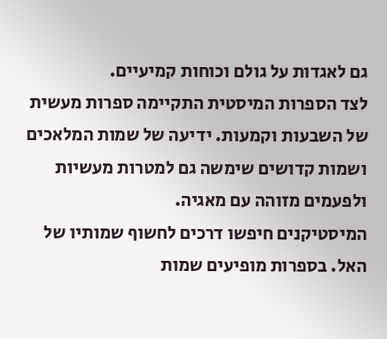גם לאגדות על גולם וכוחות קמיעיים.
לצד הספרות המיסטית התקיימה ספרות מעשית של השבעות וקמעות. ידיעה של שמות המלאכים ושמות קדושים שימשה גם למטרות מעשיות ולפעמים מזוהה עם מאגיה.
המיסטיקנים חיפשו דרכים לחשוף שמותיו של האל. בספרות מופיעים שמות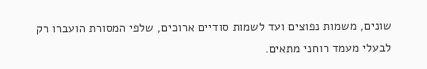שונים, משמות נפוצים ועד לשמות סודיים ארוכים, שלפי המסורת הועברו רק לבעלי מעמד רוחני מתאים.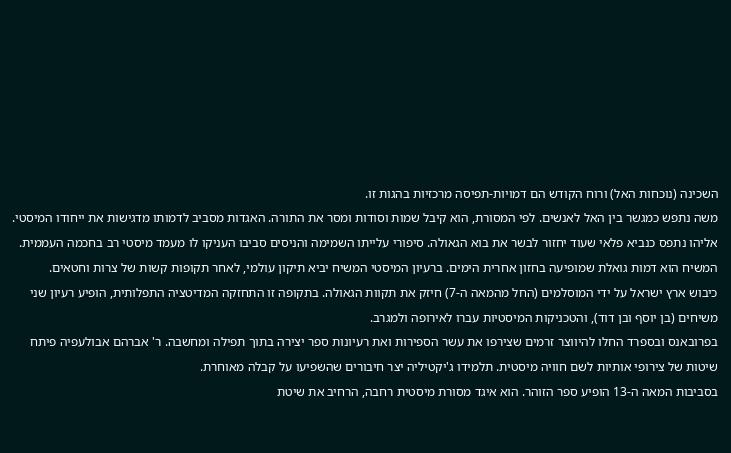השכינה (נוכחות האל) ורוח הקודש הם דמויות-תפיסה מרכזיות בהגות זו.
משה נתפש כמגשר בין האל לאנשים. לפי המסורת, הוא קיבל שמות וסודות ומסר את התורה. האגדות מסביב לדמותו מדגישות את ייחודו המיסטי.
אליהו נתפס כנביא פלאי שעוד יחזור לבשר את בוא הגאולה. סיפורי עלייתו השמימה והניסים סביבו העניקו לו מעמד מיסטי רב בחכמה העממית.
המשיח הוא דמות גואלת שמופיעה בחזון אחרית הימים. ברעיון המיסטי המשיח יביא תיקון עולמי, לאחר תקופות קשות של צרות וחטאים.
כיבוש ארץ ישראל על ידי המוסלמים (החל מהמאה ה-7) חיזק את תקוות הגאולה. בתקופה זו התחזקה המדיטציה התפלותית, הופיע רעיון שני משיחים (בן יוסף ובן דוד), והטכניקות המיסטיות עברו לאירופה ולמגרב.
בפרובאנס ובספרד החלו להיווצר זרמים שצירפו את עשר הספירות ואת רעיונות ספר יצירה בתוך תפילה ומחשבה. ר' אברהם אבולעפיה פיתח שיטות של צירופי אותיות לשם חוויה מיסטית. תלמידו ג'יקטיליה יצר חיבורים שהשפיעו על קבלה מאוחרת.
בסביבות המאה ה-13 הופיע ספר הזוהר. הוא איגד מסורת מיסטית רחבה, הרחיב את שיטת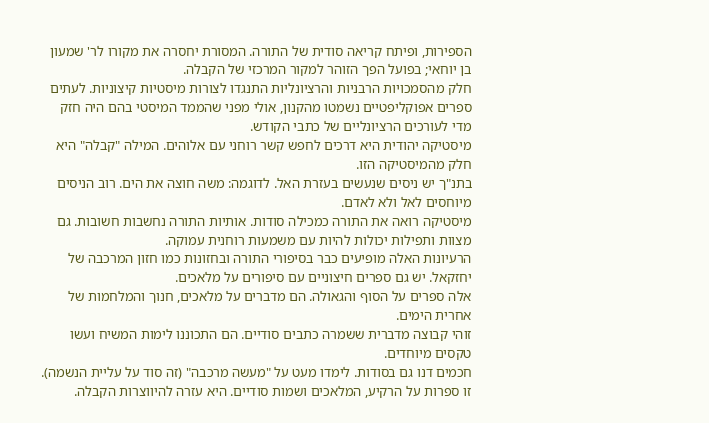הספירות, ופיתח קריאה סודית של התורה. המסורת יחסרה את מקורו לר' שמעון בן יוחאי; בפועל הפך הזוהר למקור המרכזי של הקבלה.
חלק מהסמכויות הרבניות והרציונליות התנגדו לצורות מיסטיות קיצוניות. לעתים ספרים אפוקליפטיים נשמטו מהקנון, אולי מפני שהממד המיסטי בהם היה חזק מדי לעורכים הרציונליים של כתבי הקודש.
מיסטיקה יהודית היא דרכים לחפש קשר רוחני עם אלוהים. המילה "קבלה" היא חלק מהמיסטיקה הזו.
בתנ"ך יש ניסים שנעשים בעזרת האל. לדוגמה: משה חוצה את הים. רוב הניסים מיוחסים לאל ולא לאדם.
מיסטיקה רואה את התורה כמכילה סודות. אותיות התורה נחשבות חשובות. גם מצוות ותפילות יכולות להיות עם משמעות רוחנית עמוקה.
הרעיונות האלה מופיעים כבר בסיפורי התורה ובחזונות כמו חזון המרכבה של יחזקאל. יש גם ספרים חיצוניים עם סיפורים על מלאכים.
אלה ספרים על הסוף והגאולה. הם מדברים על מלאכים, חנוך והמלחמות של אחרית הימים.
זוהי קבוצה מדברית ששמרה כתבים סודיים. הם התכוננו לימות המשיח ועשו טקסים מיוחדים.
חכמים דנו גם בסודות. לימדו מעט על "מעשה מרכבה" (זה סוד על עליית הנשמה).
זו ספרות על הרקיע, המלאכים ושמות סודיים. היא עזרה להיווצרות הקבלה.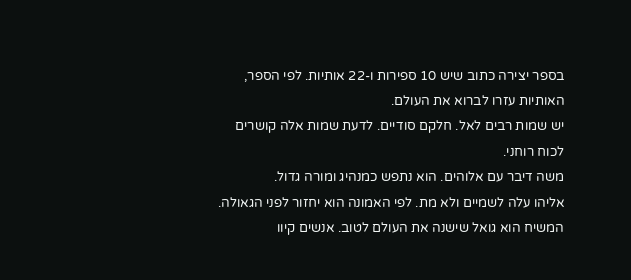בספר יצירה כתוב שיש 10 ספירות ו-22 אותיות. לפי הספר, האותיות עזרו לברוא את העולם.
יש שמות רבים לאל. חלקם סודיים. לדעת שמות אלה קושרים לכוח רוחני.
משה דיבר עם אלוהים. הוא נתפש כמנהיג ומורה גדול.
אליהו עלה לשמיים ולא מת. לפי האמונה הוא יחזור לפני הגאולה.
המשיח הוא גואל שישנה את העולם לטוב. אנשים קיוו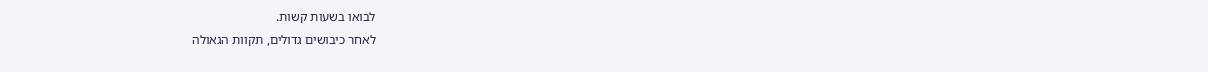לבואו בשעות קשות.
לאחר כיבושים גדולים, תקוות הגאולה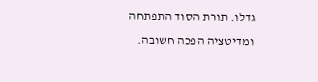גדלו. תורת הסוד התפתחה ומדיטציה הפכה חשובה.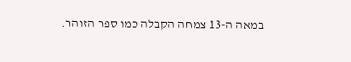במאה ה-13 צמחה הקבלה כמו ספר הזוהר.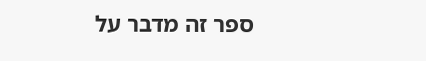ספר זה מדבר על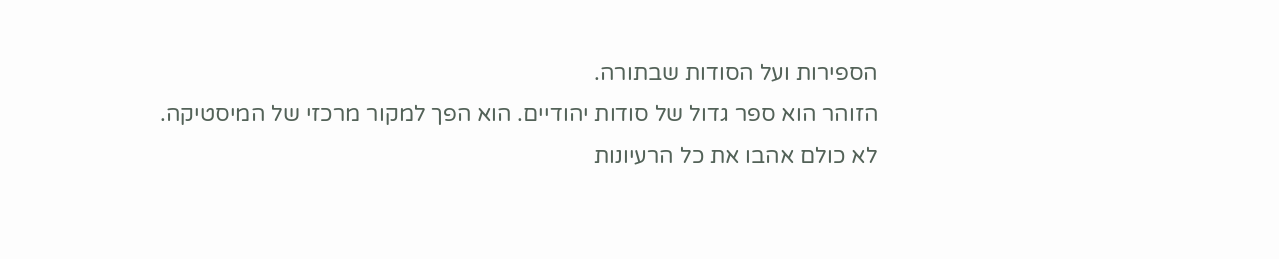הספירות ועל הסודות שבתורה.
הזוהר הוא ספר גדול של סודות יהודיים. הוא הפך למקור מרכזי של המיסטיקה.
לא כולם אהבו את כל הרעיונות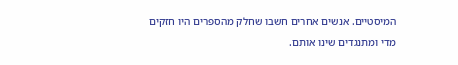המיסטיים. אנשים אחרים חשבו שחלק מהספרים היו חזקים מדי ומתנגדים שינו אותם.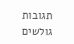תגובות גולשים